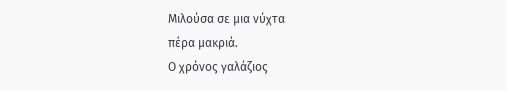Μιλούσα σε μια νύχτα
πέρα μακριά.
Ο χρόνος γαλάζιος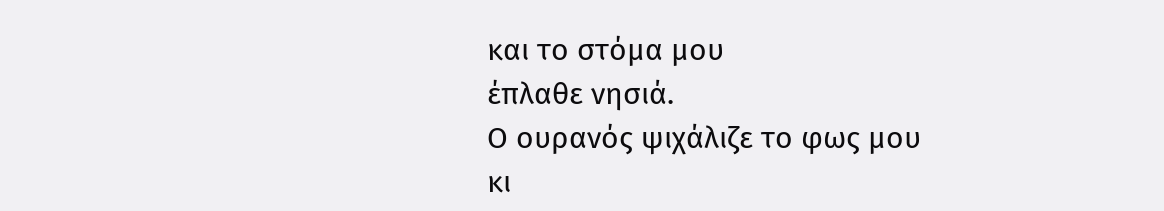και το στόμα μου
έπλαθε νησιά.
Ο ουρανός ψιχάλιζε το φως μου
κι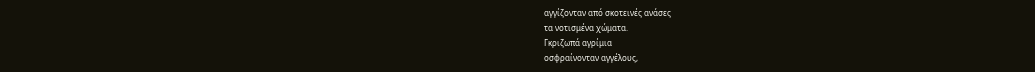αγγίζονταν από σκοτεινές ανάσες
τα νοτισμένα χώματα.
Γκριζωπά αγρίμια
οσφραίνονταν αγγέλους,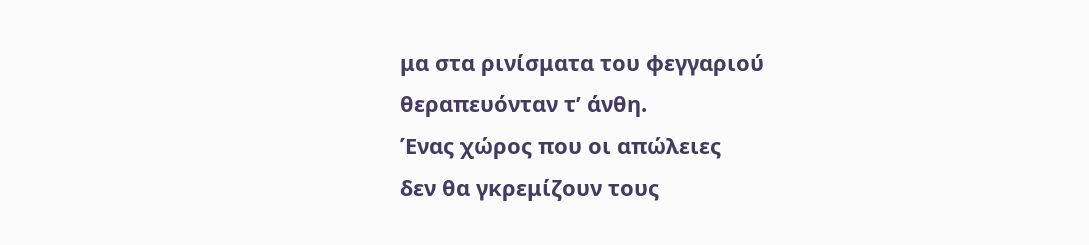μα στα ρινίσματα του φεγγαριού
θεραπευόνταν τ’ άνθη.
Ένας χώρος που οι απώλειες
δεν θα γκρεμίζουν τους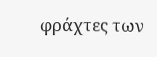φράχτες των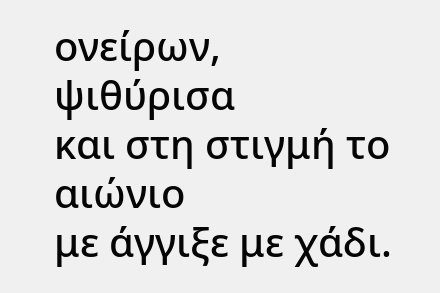ονείρων,
ψιθύρισα
και στη στιγμή το αιώνιο
με άγγιξε με χάδι.